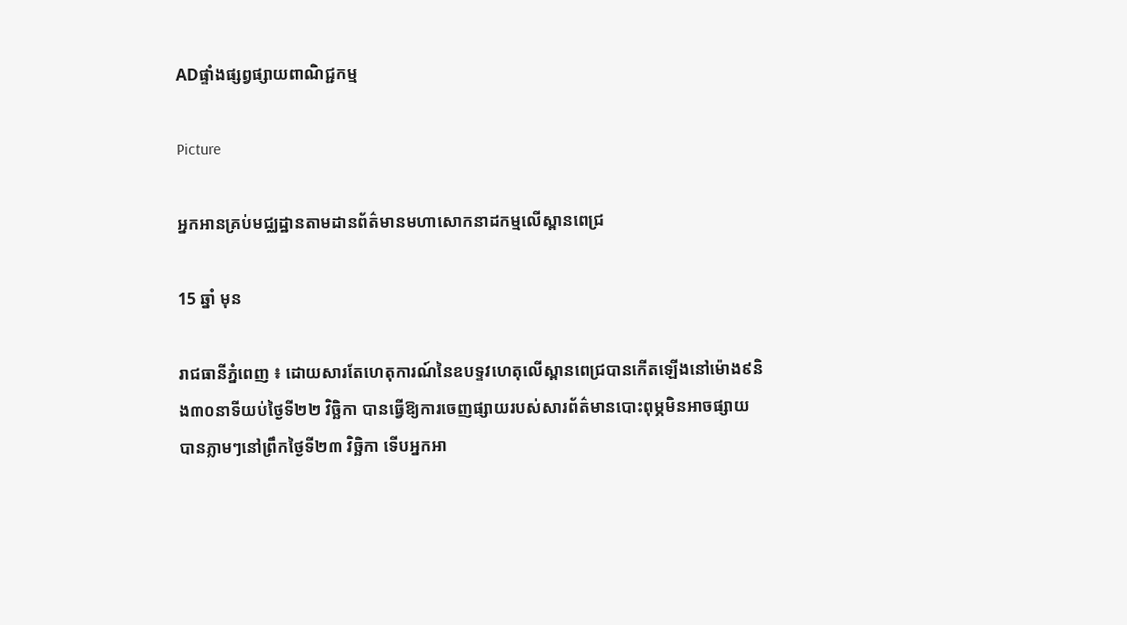ADផ្ទាំងផ្សព្វផ្សាយពាណិជ្ជកម្ម

Picture

អ្នកអានគ្រប់មជ្ឈដ្ឋានតាមដានព័ត៌មានមហាសោកនាដកម្មលើស្ពានពេជ្រ

15 ឆ្នាំ មុន

រាជធានីភ្នំពេញ ៖ ដោយសារតែហេតុការណ៍នៃឧបទ្ទវហេតុលើស្ពានពេជ្របានកើតឡើងនៅម៉ោង៩និង៣០នាទីយប់ថ្ងៃទី២២ វិច្ឆិកា បានធ្វើឱ្យការចេញផ្សាយរបស់សារព័ត៌មានបោះពុម្ភមិនអាចផ្សាយបានភ្លាមៗនៅព្រឹកថ្ងៃទី២៣ វិច្ឆិកា ទើបអ្នកអា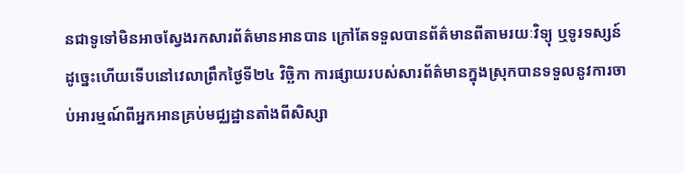នជាទូទៅមិនអាចស្វែងរកសារព័ត៌មានអានបាន ក្រៅតែទទួលបានព័ត៌មានពីតាមរយៈវិទ្យុ ឬទូរទស្សន៍ ដូច្នេះហើយទើបនៅវេលាព្រឹកថ្ងៃទី២៤ វិច្ឆិកា ការផ្សាយរបស់សារព័ត៌មានក្នុងស្រុកបានទទួលនូវការចាប់អារម្មណ៍ពីអ្នកអានគ្រប់មជ្ឈដ្ឋានតាំងពីសិស្សា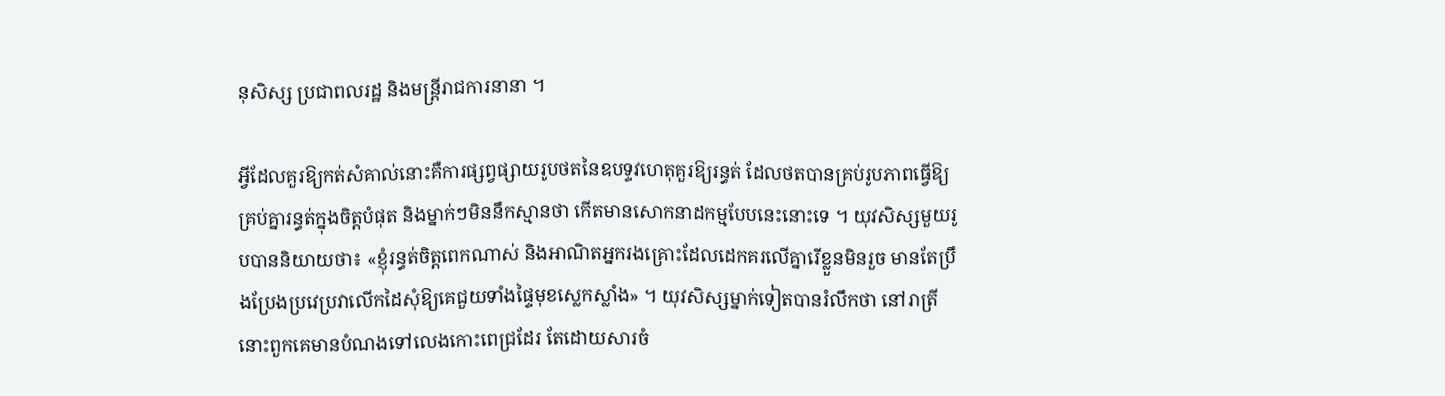នុសិស្ស ប្រជាពលរដ្ឋ និងមន្ត្រីរាជការនានា ។

អ្វីដែលគួរឱ្យកត់សំគាល់នោះគឺការផ្សព្វផ្សាយរូបថតនៃឧបទ្ទវហេតុគួរឱ្យរន្ធត់ ដែលថតបានគ្រប់រូបភាពធ្វើឱ្យគ្រប់គ្នារន្ធត់ក្នុងចិត្តបំផុត និងម្នាក់ៗមិននឹកស្មានថា កើតមានសោកនាដកម្មបែបនេះនោះទេ ។ យុវសិស្សមួយរូបបាននិយាយថា៖ «ខ្ញុំរន្ធត់ចិត្តពេកណាស់ និងអាណិតអ្នករងគ្រោះដែលដេកគរលើគ្នារើខ្លួនមិនរួច មានតែប្រឹងប្រែងប្រវេប្រវាលើកដៃសុំឱ្យគេជួយទាំងផ្ទៃមុខស្លេកស្លាំង» ។ យុវសិស្សម្នាក់ទៀតបានរំលឹកថា នៅរាត្រីនោះពួកគេមានបំណងទៅលេងកោះពេជ្រដែរ តែដោយសារចំ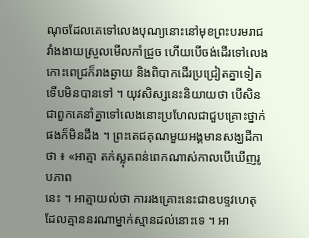ណុចដែលគេទៅលេងបុណ្យនោះនៅមុខព្រះបរមរាជវាំងងាយស្រួលមើលកាំជ្រួច ហើយបើចង់ដើរទៅលេងកោះពេជ្រក៏រាងឆ្ងាយ និងពិបាកដើរប្រជ្រៀតគ្នាទៀត ទើបមិនបានទៅ ។ យុវសិស្សនេះនិយាយថា បើសិនជាពួកគេនាំគ្នាទៅលេងនោះប្រហែលជាជួបគ្រោះថ្នាក់ផងក៏មិនដឹង ។ ព្រះតេជគុណមួយអង្គមានសង្ឃដីកាថា ៖ «អាត្មា តក់ស្លុតពន់ពេកណាស់កាលបើឃើញរូបភាព
នេះ ។ អាត្មាយល់ថា ការរងគ្រោះនេះជាឧបទ្ទវហេតុដែលគ្មាននរណាម្នាក់ស្មានដល់នោះទេ ។ អា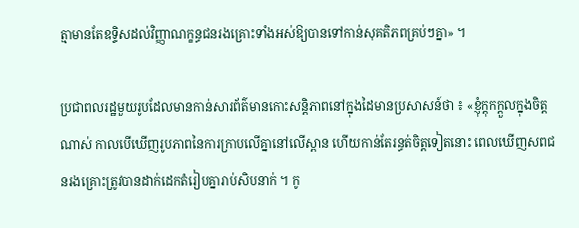ត្មាមានតែឧទ្ទិសដល់វិញ្ញាណក្ខន្ធជនរងគ្រោះទាំងអស់ឱ្យបានទៅកាន់សុគតិភពគ្រប់ៗគ្នា» ។

ប្រជាពលរដ្ឋមួយរូបដែលមានកាន់សារព័ត៌មានកោះសន្តិភាពនៅក្នុងដៃមានប្រសាសន៍ថា ៖ «ខ្ញុំក្តុកក្តួលក្នុងចិត្តណាស់ កាលបើឃើញរូបភាពនៃការក្រាបលើគ្នានៅលើស្ពាន ហើយកាន់តែរន្ធត់ចិត្តទៀតនោះ ពេលឃើញសពជនរងគ្រោះត្រូវបានដាក់ដេកតំរៀបគ្នារាប់សិបនាក់ ។ កូ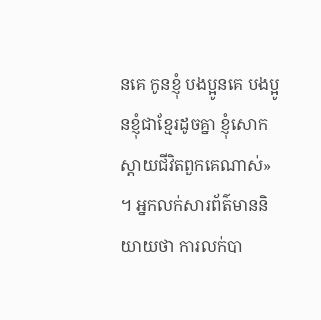នគេ កូនខ្ញុំ បងប្អូនគេ បងប្អូនខ្ញុំជាខ្មែរដូចគ្នា ខ្ញុំសោកស្តាយជីវិតពួកគេណាស់» ។ អ្នកលក់សារព័ត៌មាននិយាយថា ការលក់បា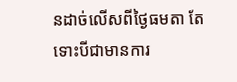នដាច់លើសពីថ្ងៃធមតា តែទោះបីជាមានការ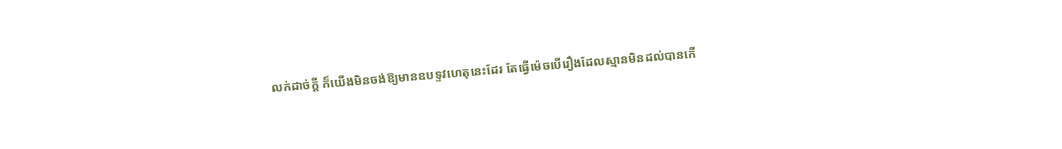លក់ដាច់ក្តី ក៏យើងមិនចង់ឱ្យមានឧបទ្ទវហេតុនេះដែរ តែធ្វើម៉េចបើរឿងដែលស្មានមិនដល់បានកើ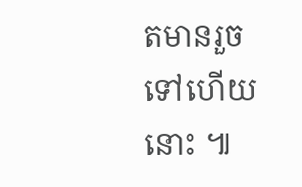តមានរួចទៅហើយនោះ ៕